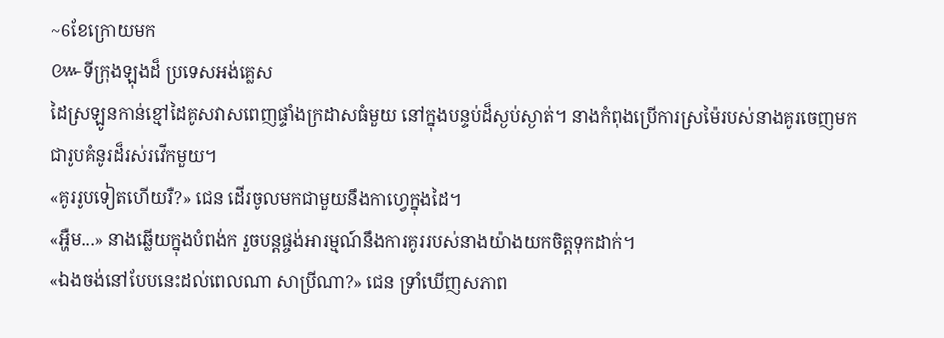~6ខែក្រោយមក
៚ទីក្រុងឡុងដ៏ ប្រទេសអង់គ្លេស
ដៃស្រឡូនកាន់ខ្មៅដៃគូសវាសពេញផ្ទាំងក្រដាសធំមួយ នៅក្នុងបន្ទប់ដ៏ស្ងប់ស្ងាត់។ នាងកំពុងប្រើការស្រម៉ៃរបស់នាងគូរចេញមកជារូបគំនូរដ៏រស់រវើកមួយ។
«គូររូបទៀតហើយរឺ?» ជេន ដើរចូលមកជាមួយនឹងកាហ្វេក្នុងដៃ។
«អ្ហឺម...» នាងឆ្លើយក្នុងបំពង់ក រួចបន្តផ្ចង់អារម្មណ៍នឹងការគូររបស់នាងយ៉ាងយកចិត្តទុកដាក់។
«ឯងចង់នៅបែបនេះដល់ពេលណា សាប្រីណា?» ជេន ទ្រាំឃើញសភាព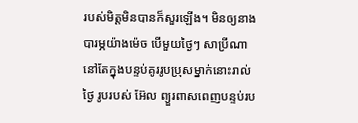របស់មិត្តមិនបានក៏សួរឡើង។ មិនឲ្យនាងបារម្ភយ៉ាងម៉េច បើមួយថ្ងៃៗ សាប្រីណា នៅតែក្នុងបន្ទប់គូររូបប្រុសម្នាក់នោះរាល់ថ្ងៃ រូបរបស់ អ៊ែល ព្យួរពាសពេញបន្ទប់រប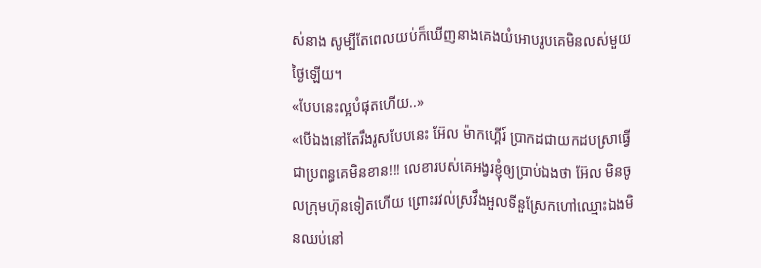ស់នាង សូម្បីតែពេលយប់ក៏ឃើញនាងគេងយំអោបរូបគេមិនលស់មួយថ្ងៃឡើយ។
«បែបនេះល្អបំផុតហើយ..»
«បើឯងនៅតែរឹងរូសបែបនេះ អ៊ែល ម៉ាកហ្គើរ៍ ប្រាកដជាយកដបស្រាធ្វើជាប្រពន្ធគេមិនខាន!!! លេខារបស់គេអង្វរខ្ញុំឲ្យប្រាប់ឯងថា អ៊ែល មិនចូលក្រុមហ៊ុនទៀតហើយ ព្រោះរវល់ស្រវឹងអួលទីនួស្រែកហៅឈ្មោះឯងមិនឈប់នៅ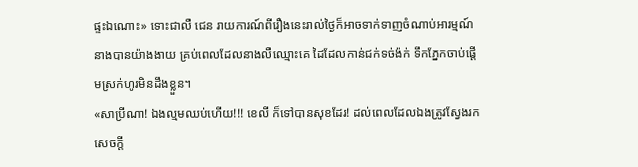ផ្ទះឯណោះ» ទោះជាលឺ ជេន រាយការណ៍ពីរឿងនេះរាល់ថ្ងៃក៏អាចទាក់ទាញចំណាប់អារម្មណ៍នាងបានយ៉ាងងាយ គ្រប់ពេលដែលនាងលឺឈ្មោះគេ ដៃដែលកាន់ជក់ទច់ង៉ក់ ទឹកភ្នែកចាប់ផ្តើមស្រក់ហូរមិនដឹងខ្លួន។
«សាប្រីណា! ឯងល្មមឈប់ហើយ!!! ខេលី ក៏ទៅបានសុខដែរ! ដល់ពេលដែលឯងត្រូវស្វែងរកសេចក្តី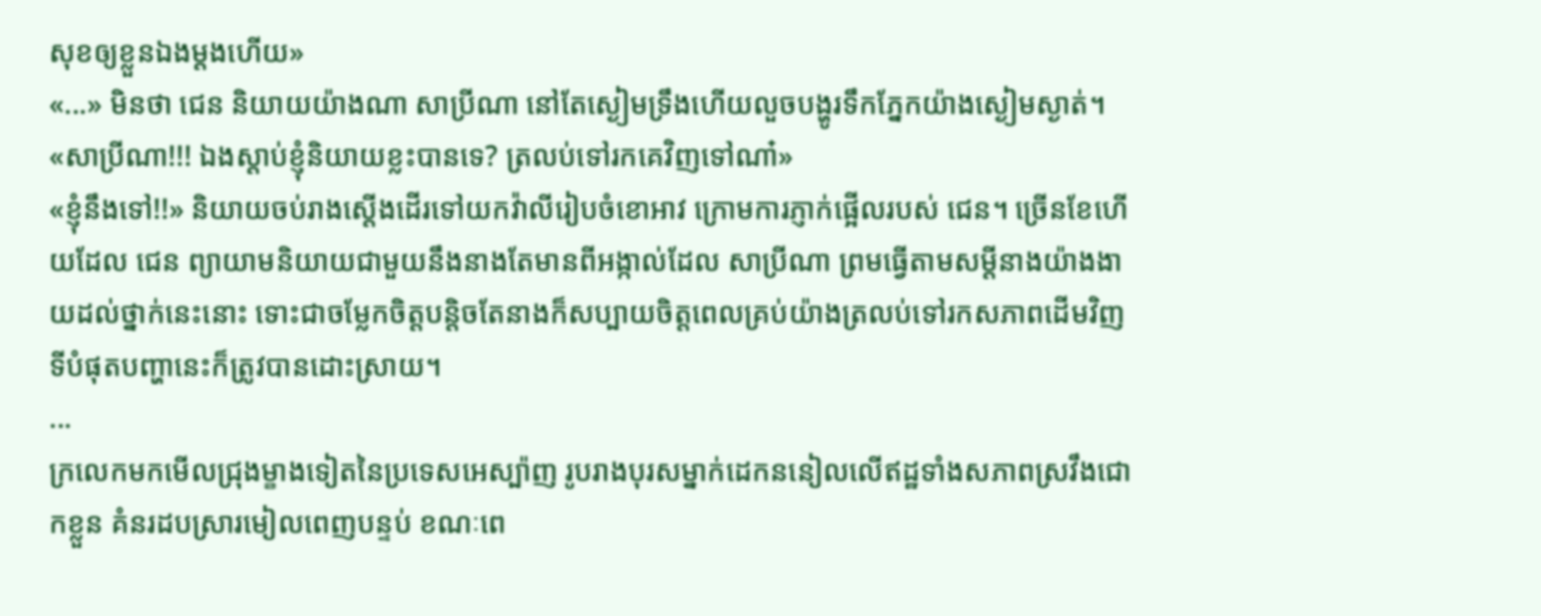សុខឲ្យខ្លួនឯងម្តងហើយ»
«...» មិនថា ជេន និយាយយ៉ាងណា សាប្រីណា នៅតែស្ងៀមទ្រឹងហើយលួចបង្ហូរទឹកភ្នែកយ៉ាងស្ងៀមស្ងាត់។
«សាប្រីណា!!! ឯងស្តាប់ខ្ញុំនិយាយខ្លះបានទេ? ត្រលប់ទៅរកគេវិញទៅណា៎»
«ខ្ញុំនឹងទៅ!!» និយាយចប់រាងស្តើងដើរទៅយកវ៉ាលីរៀបចំខោអាវ ក្រោមការភ្ញាក់ផ្អើលរបស់ ជេន។ ច្រើនខែហើយដែល ជេន ព្យាយាមនិយាយជាមួយនឹងនាងតែមានពីអង្កាល់ដែល សាប្រីណា ព្រមធ្វើតាមសម្តីនាងយ៉ាងងាយដល់ថ្នាក់នេះនោះ ទោះជាចម្លែកចិត្តបន្តិចតែនាងក៏សប្បាយចិត្តពេលគ្រប់យ៉ាងត្រលប់ទៅរកសភាពដើមវិញ ទីបំផុតបញ្ហានេះក៏ត្រូវបានដោះស្រាយ។
...
ក្រលេកមកមើលជ្រុងម្ខាងទៀតនៃប្រទេសអេស្ប៉ាញ រូបរាងបុរសម្នាក់ដេកននៀលលើឥដ្ឋទាំងសភាពស្រវឹងជោកខ្លួន គំនរដបស្រារមៀលពេញបន្ទប់ ខណៈពេ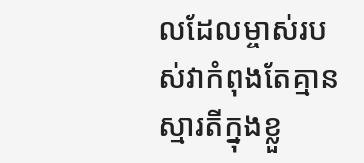លដែលម្ចាស់របស់វាកំពុងតែគ្មានស្មារតីក្នុងខ្លួ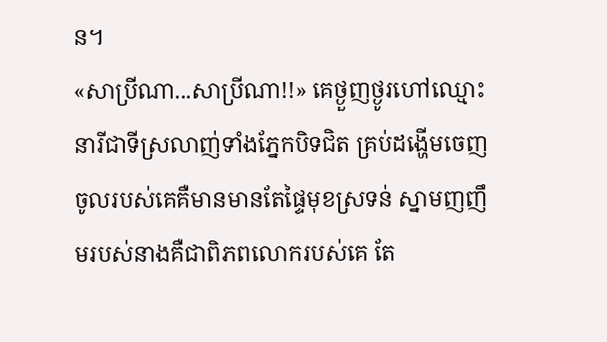ន។
«សាប្រីណា...សាប្រីណា!!» គេថ្ងួញថ្ងូរហៅឈ្មោះនារីជាទីស្រលាញ់ទាំងភ្នែកបិទជិត គ្រប់ដង្ហើមចេញចូលរបស់គេគឺមានមានតែផ្ទៃមុខស្រទន់ ស្នាមញញឹមរបស់នាងគឺជាពិភពលោករបស់គេ តែ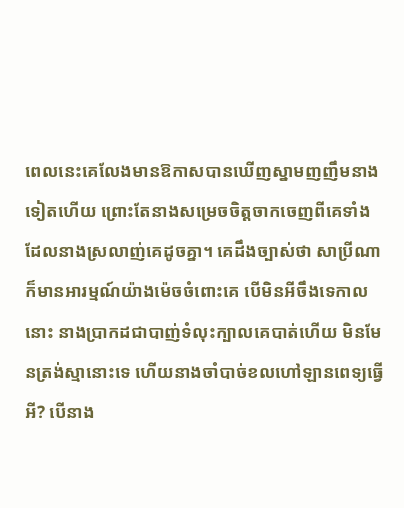ពេលនេះគេលែងមានឱកាសបានឃើញស្នាមញញឹមនាងទៀតហើយ ព្រោះតែនាងសម្រេចចិត្តចាកចេញពីគេទាំងដែលនាងស្រលាញ់គេដូចគ្នា។ គេដឹងច្បាស់ថា សាប្រីណា ក៏មានអារម្មណ៍យ៉ាងម៉េចចំពោះគេ បើមិនអីចឹងទេកាលនោះ នាងប្រាកដជាបាញ់ទំលុះក្បាលគេបាត់ហើយ មិនមែនត្រង់ស្មានោះទេ ហើយនាងចាំបាច់ខលហៅឡានពេទ្យធ្វើអី? បើនាង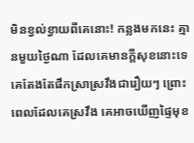មិនខ្វល់ខ្វាយពីគេនោះ! កន្លងមកនេះ គ្មានមួយថ្ងៃណា ដែលគេមានក្តីសុខនោះទេ គេតែងតែផឹកស្រាស្រវឹងជារឿយៗ ព្រោះពេលដែលគេស្រវឹង គេអាចឃើញផ្ទៃមុខ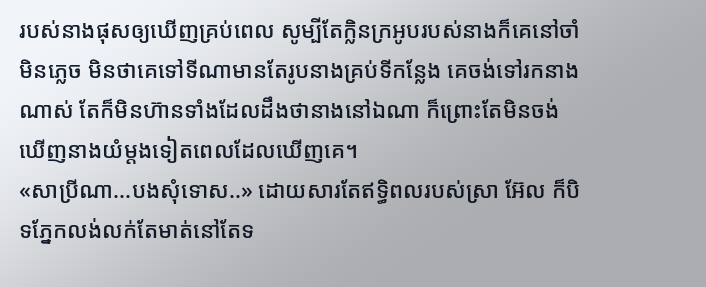របស់នាងផុសឲ្យឃើញគ្រប់ពេល សូម្បីតែក្លិនក្រអូបរបស់នាងក៏គេនៅចាំមិនភ្លេច មិនថាគេទៅទីណាមានតែរូបនាងគ្រប់ទីកន្លែង គេចង់ទៅរកនាងណាស់ តែក៏មិនហ៊ានទាំងដែលដឹងថានាងនៅឯណា ក៏ព្រោះតែមិនចង់ឃើញនាងយំម្តងទៀតពេលដែលឃើញគេ។
«សាប្រីណា...បងសុំទោស..» ដោយសារតែឥទ្ធិពលរបស់ស្រា អ៊ែល ក៏បិទភ្នែកលង់លក់តែមាត់នៅតែទ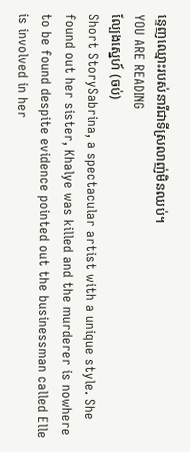ន្ទេញឈ្មោះរបស់នារីជាទីស្រលាញ់មិនឈប់។
YOU ARE READING
ល្បែងស្នេហ៍ (ចប់)
Short StorySabrina, a spectacular artist with a unique style. She found out her sister, Khalye was killed and the murderer is nowhere to be found despite evidence pointed out the businessman called Elle is involved in her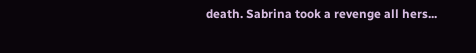death. Sabrina took a revenge all hers...